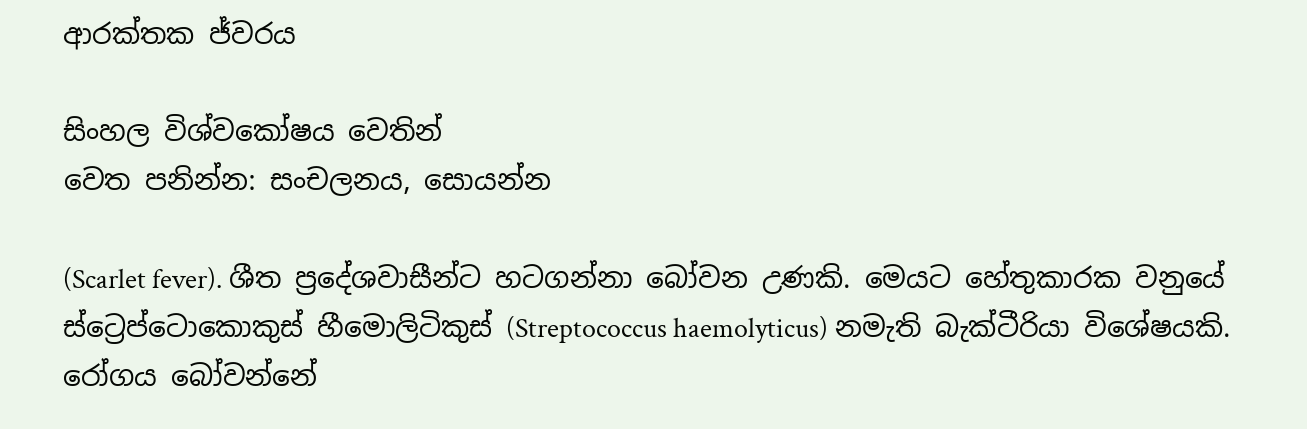ආරක්තක ජ්වරය

සිංහල විශ්වකෝෂය වෙතින්
වෙත පනින්න: සංචලනය, සොයන්න

(Scarlet fever). ශීත ප්‍රදේශවාසීන්ට හටගන්නා බෝවන උණකි. මෙයට හේතුකාරක වනුයේ ස්ට්‍රෙප්ටොකොකුස් හීමොලිටිකුස් (Streptococcus haemolyticus) නමැති බැක්ටීරියා විශේෂයකි. රෝගය බෝවන්නේ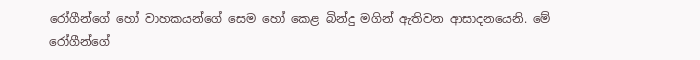රෝගීන්ගේ හෝ වාහකයන්ගේ සෙම හෝ කෙළ බින්දු මගින් ඇතිවන ආසාදනයෙනි. මේ රෝගීන්ගේ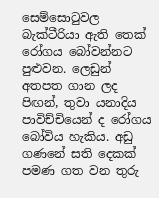සෙම්සොටුවල බැක්ටීරියා ඇති තෙක් රෝගය බෝවන්නට පුළුවන. ලෙඩුන් අතපත ගාන ලද පිඟන්, තුවා යනාදිය පාවිච්චියෙන් ද රෝගය බෝවිය හැකිය. අඩු ගණනේ සති දෙකක් පමණ ගත වන තුරු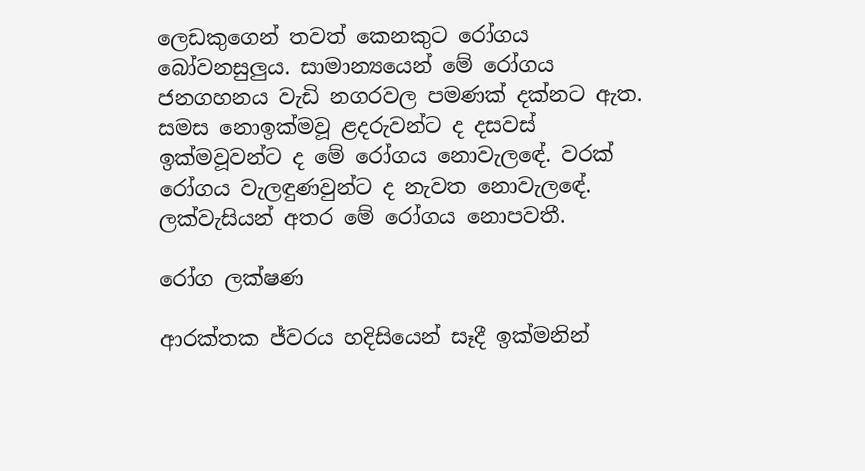ලෙඩකුගෙන් තවත් කෙනකුට රෝගය බෝවනසුලුය. සාමාන්‍යයෙන් මේ රෝගය ජනගහනය වැඩි නගරවල පමණක් දක්නට ඇත. සමස නොඉක්මවූ ළදරුවන්ට ද දසවස් ඉක්මවූවන්ට ද මේ රෝගය නොවැලඳේ. වරක් රෝගය වැලඳුණවුන්ට ද නැවත නොවැලඳේ. ලක්වැසියන් අතර මේ රෝගය නොපවතී.

රෝග ලක්ෂණ

ආරක්තක ජ්වරය හදිසියෙන් සෑදී ඉක්මනින්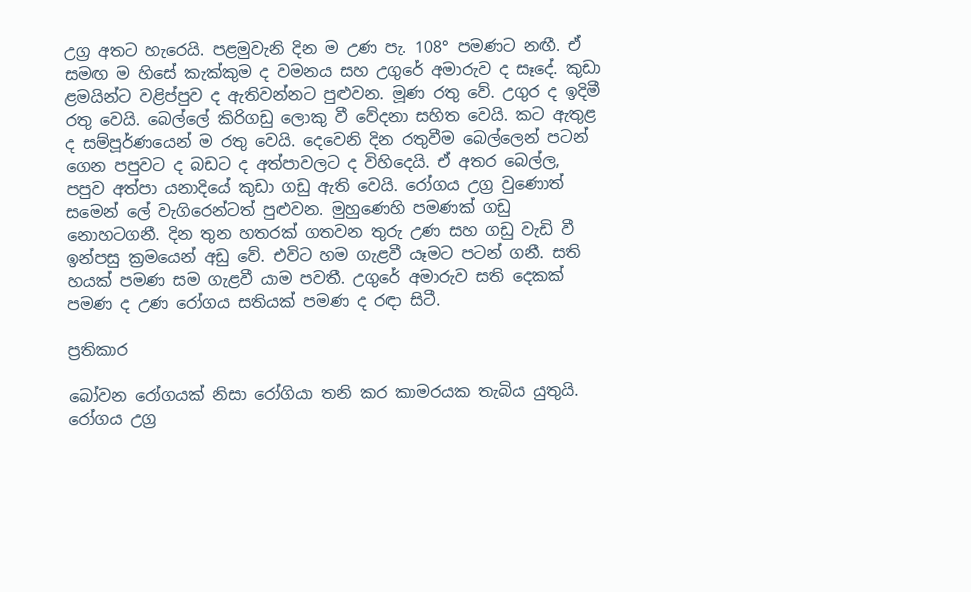උග්‍ර අතට හැරෙයි. පළමුවැනි දින ම උණ පැ. 108° පමණට නඟී. ඒ සමඟ ම හිසේ කැක්කුම ද වමනය සහ උගුරේ අමාරුව ද සෑදේ. කුඩා ළමයින්ට වළිප්පුව ද ඇතිවන්නට පුළුවන. මූණ රතු වේ. උගුර ද ඉදිමී රතු වෙයි. බෙල්ලේ කිරිගඩු ලොකු වී වේදනා සහිත වෙයි. කට ඇතුළ ද සම්පූර්ණයෙන් ම රතු වෙයි. දෙවෙනි දින රතුවීම බෙල්ලෙන් පටන් ගෙන පපුවට ද බඩට ද අත්පාවලට ද විහිදෙයි. ඒ අතර බෙල්ල, පපුව අත්පා යනාදියේ කුඩා ගඩු ඇති වෙයි. රෝගය උග්‍ර වුණොත් සමෙන් ලේ වැගිරෙන්ටත් පුළුවන. මුහුණෙහි පමණක් ගඩු නොහටගනී. දින තුන හතරක් ගතවන තුරු උණ සහ ගඩු වැඩි වී ඉන්පසු ක්‍රමයෙන් අඩු වේ. එවිට හම ගැළවී යෑමට පටන් ගනී. සති හයක් පමණ සම ගැළවී යාම පවතී. උගුරේ අමාරුව සති දෙකක් පමණ ද උණ රෝගය සතියක් පමණ ද රඳා සිටී.

ප්‍රතිකාර

බෝවන රෝගයක් නිසා රෝගියා තනි කර කාමරයක තැබිය යුතුයි. රෝගය උග්‍ර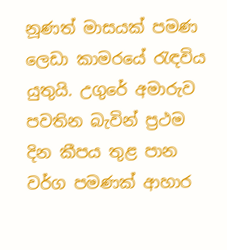නූණත් මාසයක් පමණ ලෙඩා කාමරයේ රැඳවිය යුතුයි. උගුරේ අමාරුව පවතින බැවින් ප්‍රථම දින කීපය තුළ පාන වර්ග පමණක් ආහාර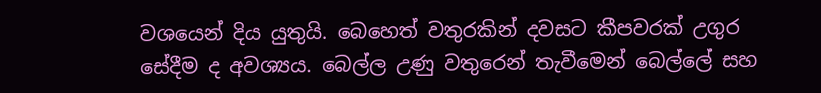වශයෙන් දිය යුතුයි. බෙහෙත් වතුරකින් දවසට කීපවරක් උගුර සේදීම ද අවශ්‍යය. බෙල්ල උණු වතුරෙන් තැවීමෙන් බෙල්ලේ සහ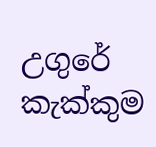උගුරේ කැක්කුම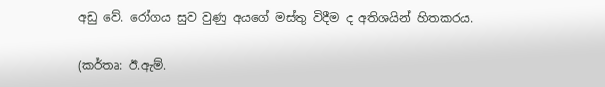අඩු වේ. රෝගය සුව වුණු අයගේ මස්තු විදීම ද අතිශයින් හිතකරය.

(කර්තෘ: ඊ.ඇම්.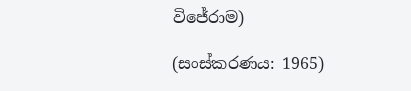විජේරාම)

(සංස්කරණය: 1965)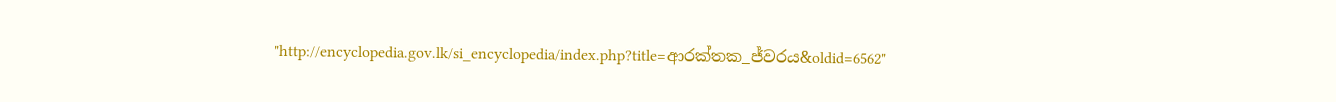"http://encyclopedia.gov.lk/si_encyclopedia/index.php?title=ආරක්තක_ජ්වරය&oldid=6562"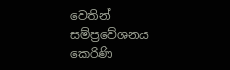වෙතින් සම්ප්‍රවේශනය කෙරිණි